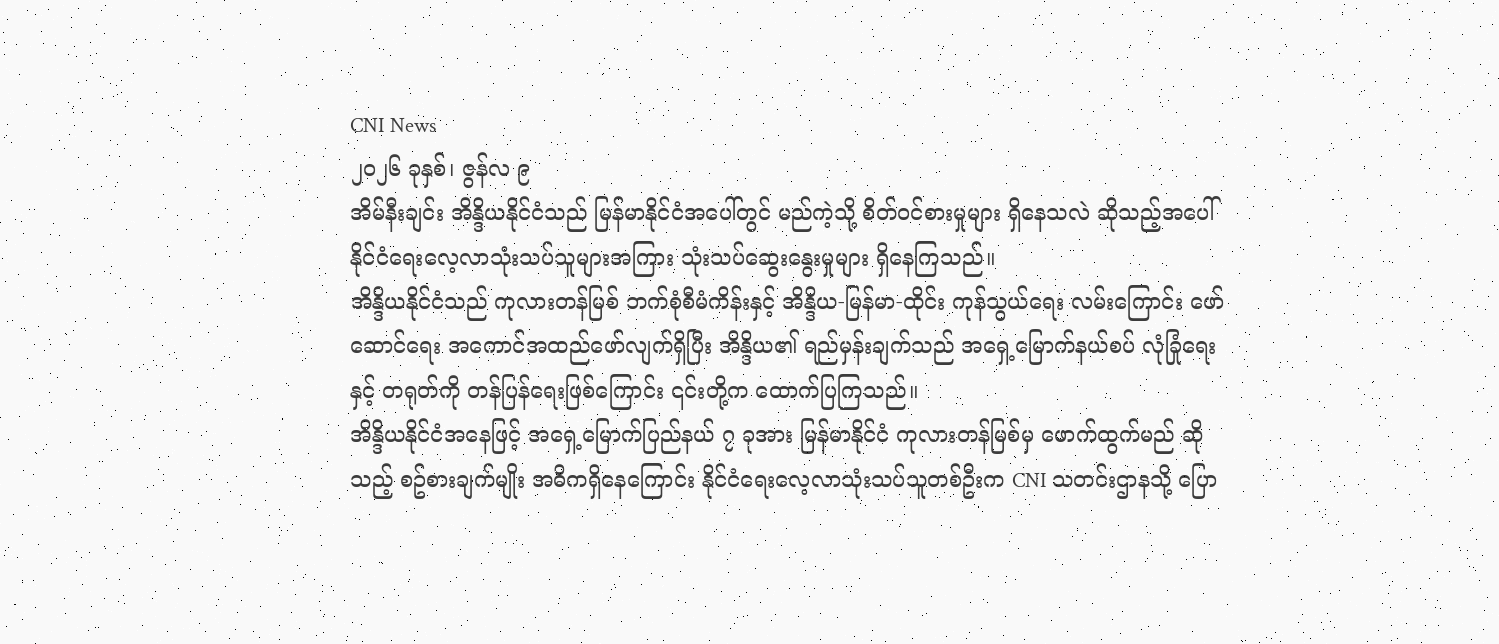CNI News
၂၀၂၆ ခုနှစ်၊ ဇွန်လ ၉
အိမ်နီးချင်း အိန္ဒိယနိုင်ငံသည် မြန်မာနိုင်ငံအပေါ်တွင် မည်ကဲ့သို့ စိတ်ဝင်စားမှုများ ရှိနေသလဲ ဆိုသည့်အပေါ် နိုင်ငံရေးလေ့လာသုံးသပ်သူများအကြား သုံးသပ်ဆွေးနွေးမှုများ ရှိနေကြသည်။
အိန္ဒိယနိုင်ငံသည် ကုလားတန်မြစ် ဘက်စုံစီမံကိန်းနှင့် အိန္ဒိယ-မြန်မာ-ထိုင်း ကုန်သွယ်ရေး လမ်းကြောင်း ဖော်ဆောင်ရေး အကောင်အထည်ဖော်လျက်ရှိပြီး အိန္ဒိယ၏ ရည်မှန်းချက်သည် အရှေ့မြောက်နယ်စပ် လုံခြုံရေးနှင့် တရုတ်ကို တန်ပြန်ရေးဖြစ်ကြောင်း ၎င်းတို့က ထောက်ပြကြသည်။
အိန္ဒိယနိုင်ငံအနေဖြင့် အရှေ့မြောက်ပြည်နယ် ၇ ခုအား မြန်မာနိုင်ငံ ကုလားတန်မြစ်မှ ဖောက်ထွက်မည် ဆိုသည့် စဥ်စားချက်မျိုး အဓိကရှိနေကြောင်း နိုင်ငံရေးလေ့လာသုံးသပ်သူတစ်ဦးက CNI သတင်းဌာနသို့ ပြော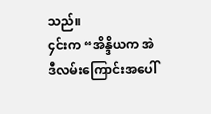သည်။
၄င်းက “အိန္ဒိယက အဲဒီလမ်းကြောင်းအပေါ်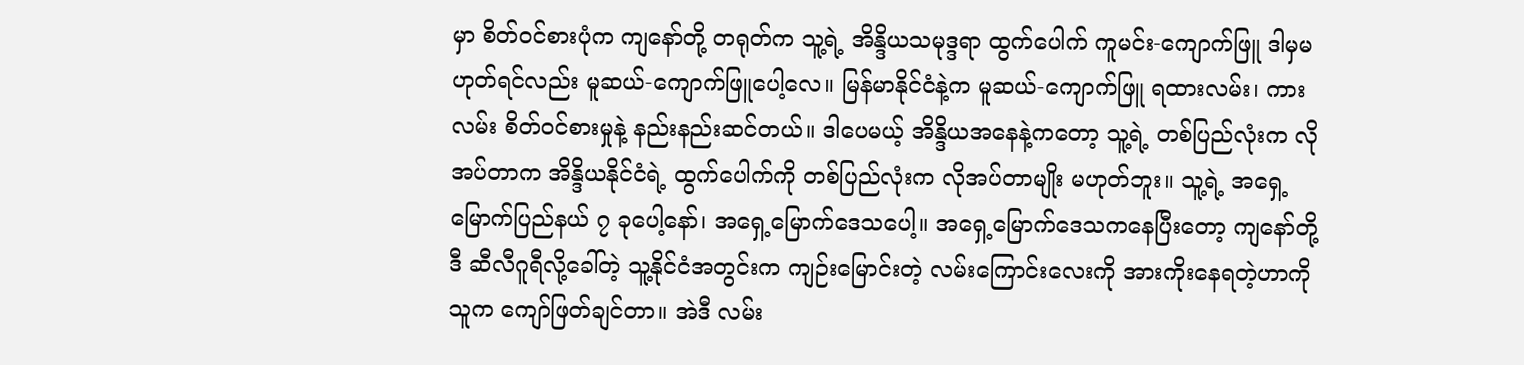မှာ စိတ်ဝင်စားပုံက ကျနော်တို့ တရုတ်က သူ့ရဲ့ အိန္ဒိယသမုဒ္ဒရာ ထွက်ပေါက် ကူမင်း-ကျောက်ဖြူ ဒါမှမဟုတ်ရင်လည်း မူဆယ်-ကျောက်ဖြူပေါ့လေ။ မြန်မာနိုင်ငံနဲ့က မူဆယ်-ကျောက်ဖြူ ရထားလမ်း၊ ကားလမ်း စိတ်ဝင်စားမှုနဲ့ နည်းနည်းဆင်တယ်။ ဒါပေမယ့် အိန္ဒိယအနေနဲ့ကတော့ သူ့ရဲ့ တစ်ပြည်လုံးက လိုအပ်တာက အိန္ဒိယနိုင်ငံရဲ့ ထွက်ပေါက်ကို တစ်ပြည်လုံးက လိုအပ်တာမျိုး မဟုတ်ဘူး။ သူ့ရဲ့ အရှေ့မြောက်ပြည်နယ် ၇ ခုပေါ့နော်၊ အရှေ့မြောက်ဒေသပေါ့။ အရှေ့မြောက်ဒေသကနေပြီးတော့ ကျနော်တို့ ဒီ ဆီလီဂူရီလို့ခေါ်တဲ့ သူ့နိုင်ငံအတွင်းက ကျဉ်းမြောင်းတဲ့ လမ်းကြောင်းလေးကို အားကိုးနေရတဲ့ဟာကို သူက ကျော်ဖြတ်ချင်တာ။ အဲဒီ လမ်း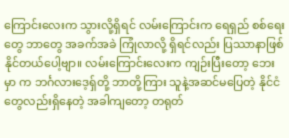ကြောင်းလေးက သွားလို့ရှိရင် လမ်းကြောင်းက ရေရှည် စစ်ရေးတွေ ဘာတွေ အခက်အခဲ ကြုံလာလို့ ရှိရင်လည်း ပြဿာနာဖြစ်နိုင်တယ်ပေါ့ဗျာ။ လမ်းကြောင်းလေးက ကျဉ်းပြီးတော့ ဘေးမှာ က ဘင်္ဂလားဒေ့ရှ်တို့ ဘာတို့ကြား သူနဲ့အဆင်မပြေတဲ့ နိုင်ငံတွေလည်းရှိနေတဲ့ အခါကျတော့ တရုတ်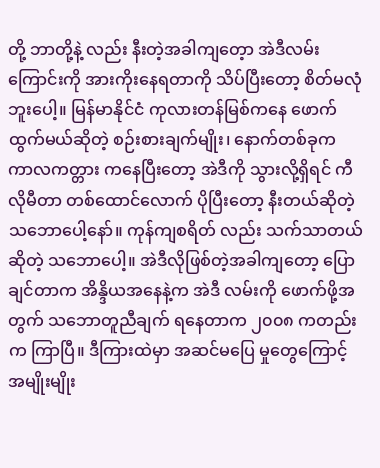တို့ ဘာတို့နဲ့ လည်း နီးတဲ့အခါကျတေ့ာ အဲဒီလမ်းကြောင်းကို အားကိုးနေရတာကို သိပ်ပြီးတော့ စိတ်မလုံဘူးပေါ့။ မြန်မာနိုင်ငံ ကုလားတန်မြစ်ကနေ ဖောက်ထွက်မယ်ဆိုတဲ့ စဉ်းစားချက်မျိုး၊ နောက်တစ်ခုက ကာလကတ္တား ကနေပြီးတော့ အဲဒီကို သွားလို့ရှိရင် ကီလိုမီတာ တစ်ထောင်လောက် ပိုပြီးတော့ နီးတယ်ဆိုတဲ့ သဘောပေါ့နော်။ ကုန်ကျစရိတ် လည်း သက်သာတယ်ဆိုတဲ့ သဘောပေါ့။ အဲဒီလိုဖြစ်တဲ့အခါကျတော့ ပြောချင်တာက အိန္ဒိယအနေနဲ့က အဲဒီ လမ်းကို ဖောက်ဖို့အတွက် သဘောတူညီချက် ရနေတာက ၂၀၀၈ ကတည်းက ကြာပြီ။ ဒီကြားထဲမှာ အဆင်မပြေ မှုတွေကြောင့် အမျိုးမျိုး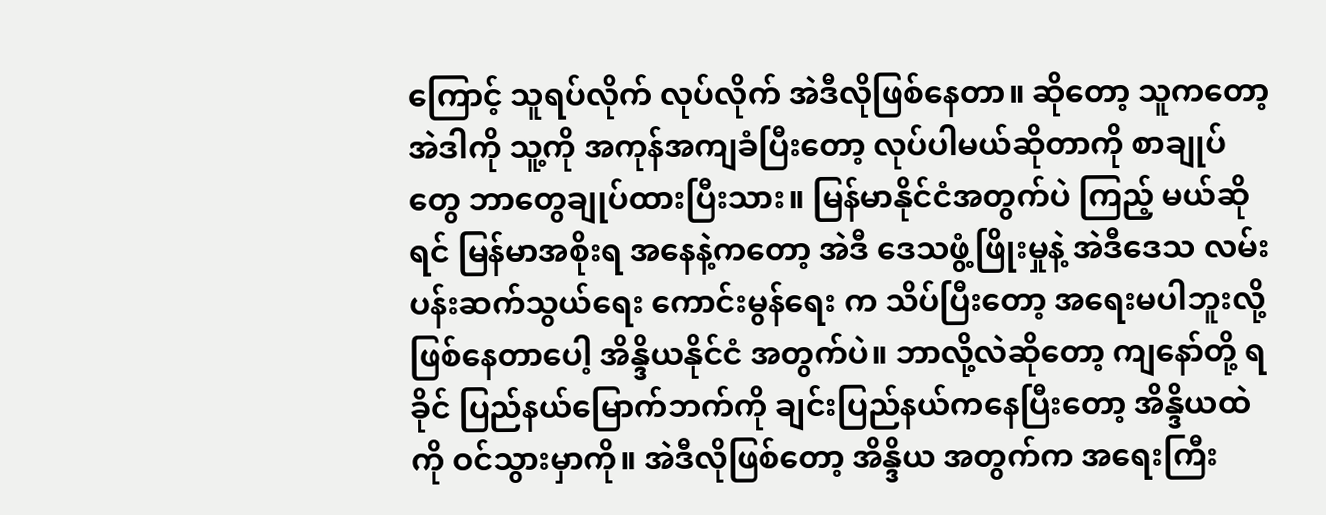ကြောင့် သူရပ်လိုက် လုပ်လိုက် အဲဒီလိုဖြစ်နေတာ။ ဆိုတော့ သူကတော့ အဲဒါကို သူ့ကို အကုန်အကျခံပြီးတော့ လုပ်ပါမယ်ဆိုတာကို စာချုပ်တွေ ဘာတွေချုပ်ထားပြီးသား။ မြန်မာနိုင်ငံအတွက်ပဲ ကြည့် မယ်ဆိုရင် မြန်မာအစိုးရ အနေနဲ့ကတော့ အဲဒီ ဒေသဖွံ့ဖြိုးမှုနဲ့ အဲဒီဒေသ လမ်းပန်းဆက်သွယ်ရေး ကောင်းမွန်ရေး က သိပ်ပြီးတော့ အရေးမပါဘူးလို့ ဖြစ်နေတာပေါ့ အိန္ဒိယနိုင်ငံ အတွက်ပဲ။ ဘာလို့လဲဆိုတော့ ကျနော်တို့ ရခိုင် ပြည်နယ်မြောက်ဘက်ကို ချင်းပြည်နယ်ကနေပြီးတော့ အိန္ဒိယထဲကို ဝင်သွားမှာကို။ အဲဒီလိုဖြစ်တော့ အိန္ဒိယ အတွက်က အရေးကြီး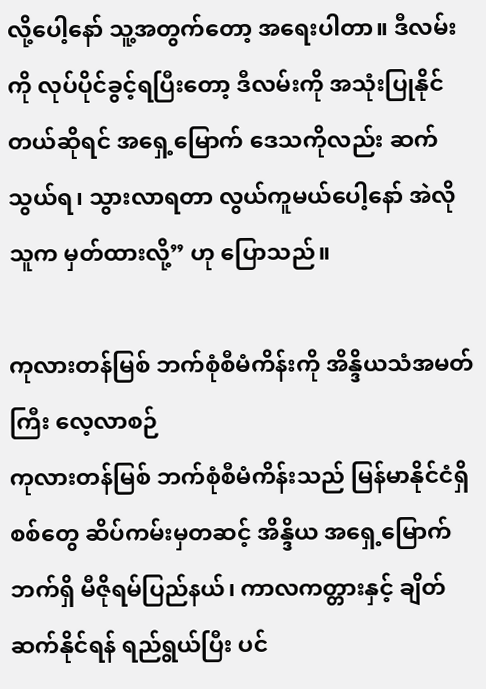လို့ပေါ့နော် သူ့အတွက်တော့ အရေးပါတာ။ ဒီလမ်းကို လုပ်ပိုင်ခွင့်ရပြီးတော့ ဒီလမ်းကို အသုံးပြုနိုင်တယ်ဆိုရင် အရှေ့မြောက် ဒေသကိုလည်း ဆက်သွယ်ရ၊ သွားလာရတာ လွယ်ကူမယ်ပေါ့နော် အဲလိုသူက မှတ်ထားလို့” ဟု ပြောသည်။

ကုလားတန်မြစ် ဘက်စုံစီမံကိန်းကို အိန္ဒိယသံအမတ်ကြီး လေ့လာစဉ်
ကုလားတန်မြစ် ဘက်စုံစီမံကိန်းသည် မြန်မာနိုင်ငံရှိ စစ်တွေ ဆိပ်ကမ်းမှတဆင့် အိန္ဒိယ အရှေ့မြောက်ဘက်ရှိ မီဇိုရမ်ပြည်နယ်၊ ကာလကတ္တားနှင့် ချိတ်ဆက်နိုင်ရန် ရည်ရွယ်ပြီး ပင်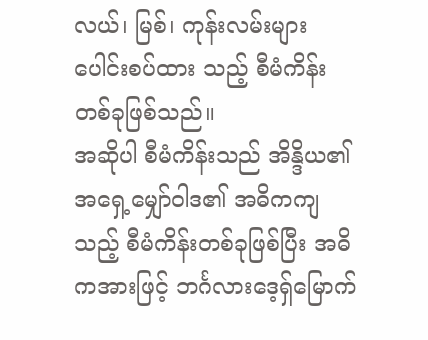လယ်၊ မြစ်၊ ကုန်းလမ်းများ ပေါင်းစပ်ထား သည့် စီမံကိန်းတစ်ခုဖြစ်သည်။
အဆိုပါ စီမံကိန်းသည် အိန္ဒိယ၏ အရှေ့မျှော်ဝါဒ၏ အဓိကကျသည့် စီမံကိန်းတစ်ခုဖြစ်ပြီး အဓိကအားဖြင့် ဘင်္ဂလားဒေ့ရှ်မြောက်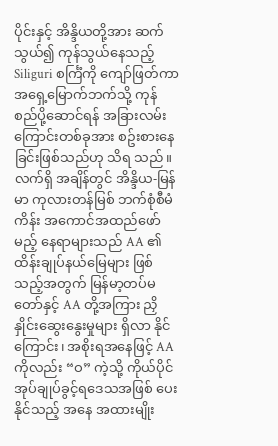ပိုင်းနှင့် အိန္ဒိယတို့အား ဆက်သွယ်၍ ကုန်သွယ်နေသည့် Siliguri စင်္ကြံကို ကျော်ဖြတ်ကာ အရှေ့မြောက်ဘက်သို့ ကုန်စည်ပို့ဆောင်ရန် အခြားလမ်းကြောင်းတစ်ခုအား စဥ်းစားနေခြင်းဖြစ်သည်ဟု သိရ သည်။
လက်ရှိ အချိန်တွင် အိန္ဒိယ-မြန်မာ ကုလားတန်မြစ် ဘက်စုံစီမံကိန်း အကောင်အထည်ဖော်မည့် နေရာများသည် AA ၏ ထိန်းချုပ်နယ်မြေများ ဖြစ်သည့်အတွက် မြန်မာ့တပ်မတော်နှင့် AA တို့အကြား ညှိနှိုင်းဆွေးနွေးမှုများ ရှိလာ နိုင်ကြောင်း၊ အစိုးရအနေဖြင့် AA ကိုလည်း “ဝ” ကဲ့သို့ ကိုယ်ပိုင်အုပ်ချုပ်ခွင့်ရဒေသအဖြစ် ပေးနိုင်သည့် အနေ အထားမျိုး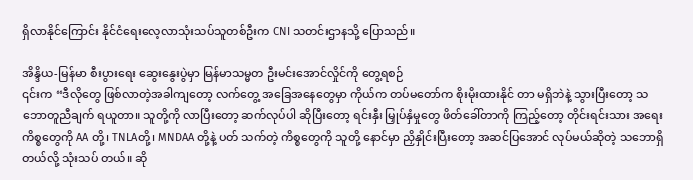ရှိလာနိုင်ကြောင်း နိုင်ငံရေးလေ့လာသုံးသပ်သူတစ်ဦးက CNI သတင်းဌာနသို့ ပြောသည်။

အိန္ဒိယ-မြန်မာ စီးပွားရေး ဆွေးနွေးပွဲမှာ မြန်မာသမ္မတ ဦးမင်းအောင်လှိုင်ကို တွေ့ရစဉ်
၎င်းက “ဒီလိုတွေ ဖြစ်လာတဲ့အခါကျတော့ လက်တွေ့ အခြေအနေတွေမှာ ကိုယ်က တပ်မတော်က စိုးမိုးထားနိုင် တာ မရှိဘဲနဲ့ သွားပြီးတော့ သဘောတူညီချက် ရယူတာ။ သူတို့ကို လာပြီးတော့ ဆက်လုပ်ပါ ဆိုပြီးတော့ ရင်းနှီး မြှုပ်နှံမှုတွေ ဖိတ်ခေါ်တာကို ကြည့်တော့ တိုင်းရင်းသား အရေးကိစ္စတွေကို AA တို့၊ TNLAတို့၊ MNDAA တို့နဲ့ ပတ် သက်တဲ့ ကိစ္စတွေကို သူတို့ နောင်မှာ ညှိနှိုင်းပြီးတော့ အဆင်ပြအောင် လုပ်မယ်ဆိုတဲ့ သဘောရှိတယ်လို့ သုံးသပ် တယ်။ ဆို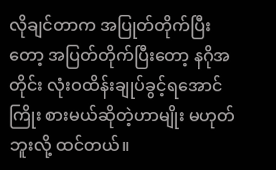လိုချင်တာက အပြုတ်တိုက်ပြီးတော့ အပြတ်တိုက်ပြီးတော့ နဂိုအတိုင်း လုံးဝထိန်းချုပ်ခွင့်ရအောင် ကြိုး စားမယ်ဆိုတဲ့ဟာမျိုး မဟုတ်ဘူးလို့ ထင်တယ်။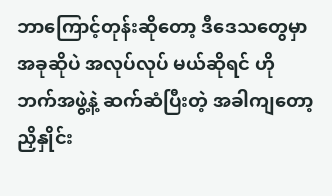ဘာကြောင့်တုန်းဆိုတော့ ဒီဒေသတွေမှာ အခုဆိုပဲ အလုပ်လုပ် မယ်ဆိုရင် ဟိုဘက်အဖွဲ့နဲ့ ဆက်ဆံပြီးတဲ့ အခါကျတော့ ညှိနှိုင်း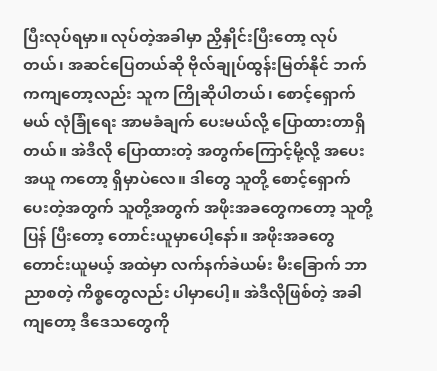ပြီးလုပ်ရမှာ။ လုပ်တဲ့အခါမှာ ညှိနှိုင်းပြီးတော့ လုပ် တယ်၊ အဆင်ပြေတယ်ဆို ဗိုလ်ချုပ်ထွန်းမြတ်နိုင် ဘက်ကကျတော့လည်း သူက ကြိုဆိုပါတယ်၊ စောင့်ရှောက်မယ် လုံခြုံရေး အာမခံချက် ပေးမယ်လို့ ပြောထားတာရှိတယ်။ အဲဒီလို ပြောထားတဲ့ အတွက်ကြောင့်မို့လို့ အပေးအယူ ကတော့ ရှိမှာပဲလေ။ ဒါတွေ သူတို့ စောင့်ရှောက် ပေးတဲ့အတွက် သူတို့အတွက် အဖိုးအခတွေကတော့ သူတို့ပြန် ပြီးတော့ တောင်းယူမှာပေါ့နော်။ အဖိုးအခတွေ တောင်းယူမယ့် အထဲမှာ လက်နက်ခဲယမ်း မီးခြောက် ဘာညာစတဲ့ ကိစ္စတွေလည်း ပါမှာပေါ့။ အဲဒီလိုဖြစ်တဲ့ အခါကျတော့ ဒီဒေသတွေကို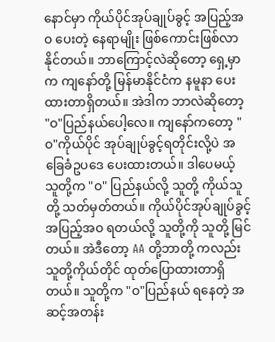နောင်မှာ ကိုယ်ပိုင်အုပ်ချုပ်ခွင့် အပြည့်အဝ ပေးတဲ့ နေရာမျိုး ဖြစ်ကောင်းဖြစ်လာနိုင်တယ်။ ဘာကြောင့်လဲဆိုတော့ ရှေ့မှာက ကျနော်တို့ မြန်မာနိုင်ငံက နမူနာ ပေးထားတာရှိတယ်။ အဲဒါက ဘာလဲဆိုတော့ "ဝ"ပြည်နယ်ပေါ့လေ။ ကျနော်ကတော့ "ဝ"ကိုယ်ပိုင် အုပ်ချုပ်ခွင့်ရတိုင်းလို့ပဲ အခြေခံဥပဒေ ပေးထားတယ်။ ဒါပေမယ့် သူတို့က "ဝ" ပြည်နယ်လို့ သူတို့ ကိုယ်သူတို့ သတ်မှတ်တယ်။ ကိုယ်ပိုင်အုပ်ချုပ်ခွင့် အပြည့်အဝ ရတယ်လို့ သူတို့ကို သူတို့ မြင်တယ်။ အဲဒီတော့ AA တို့ဘာတို့ ကလည်း သူတို့ကိုယ်တိုင် ထုတ်ပြောထားတာရှိတယ်။ သူတို့က "ဝ"ပြည်နယ် ရနေတဲ့ အဆင့်အတန်း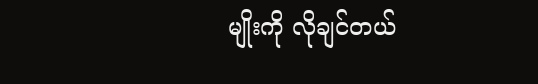မျိုးကို လိုချင်တယ်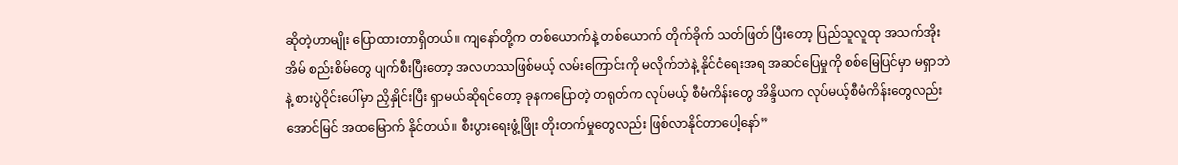ဆိုတဲ့ဟာမျိုး ပြောထားတာရှိတယ်။ ကျနော်တို့က တစ်ယောက်နဲ့ တစ်ယောက် တိုက်ခိုက် သတ်ဖြတ် ပြီးတော့ ပြည်သူလူထု အသက်အိုးအိမ် စည်းစိမ်တွေ ပျက်စီးပြီးတော့ အလဟဿဖြစ်မယ့် လမ်းကြောင်းကို မလိုက်ဘဲနဲ့ နိုင်ငံရေးအရ အဆင်ပြေမှုကို စစ်မြေပြင်မှာ မရှာဘဲနဲ့ စားပွဲဝိုင်းပေါ်မှာ ညှိနှိုင်းပြီး ရှာမယ်ဆိုရင်တော့ ခုနကပြောတဲ့ တရုတ်က လုပ်မယ့် စီမံကိန်းတွေ အိန္ဒိယက လုပ်မယ့်စီမံကိန်းတွေလည်း အောင်မြင် အထမြောက် နိုင်တယ်။ စီးပွားရေးဖွံ့ဖြိုး တိုးတက်မှုတွေလည်း ဖြစ်လာနိုင်တာပေါ့နော်”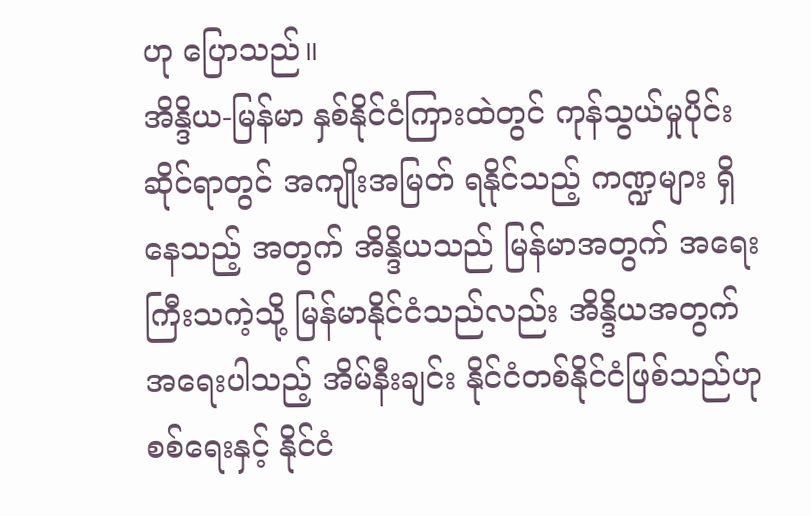ဟု ပြောသည်။
အိန္ဒိယ-မြန်မာ နှစ်နိုင်ငံကြားထဲတွင် ကုန်သွယ်မှုပိုင်းဆိုင်ရာတွင် အကျိုးအမြတ် ရနိုင်သည့် ကဏ္ဍများ ရှိနေသည့် အတွက် အိန္ဒိယသည် မြန်မာအတွက် အရေးကြီးသကဲ့သို့ မြန်မာနိုင်ငံသည်လည်း အိန္ဒိယအတွက် အရေးပါသည့် အိမ်နီးချင်း နိုင်ငံတစ်နိုင်ငံဖြစ်သည်ဟု စစ်ရေးနှင့် နိုင်ငံ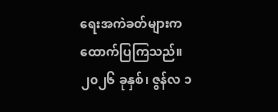ရေးအကဲခတ်များက ထောက်ပြကြသည်။
၂၀၂၆ ခုနှစ်၊ ဇွန်လ ၁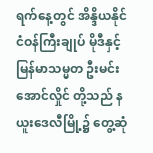ရက်နေ့တွင် အိန္ဒိယနိုင်ငံဝန်ကြီးချုပ် မိုဒီနှင့် မြန်မာသမ္မတ ဦးမင်းအောင်လှိုင် တို့သည် နယူးဒေလီမြို့၌ တွေ့ဆုံ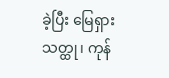ခဲ့ပြီး မြေရှားသတ္ထု၊ ကုန်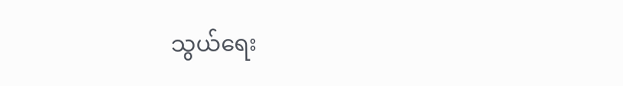သွယ်ရေး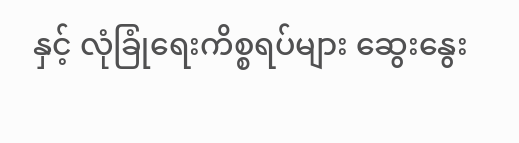နှင့် လုံခြုံရေးကိစ္စရပ်များ ဆွေးနွေး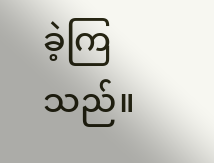ခဲ့ကြသည်။